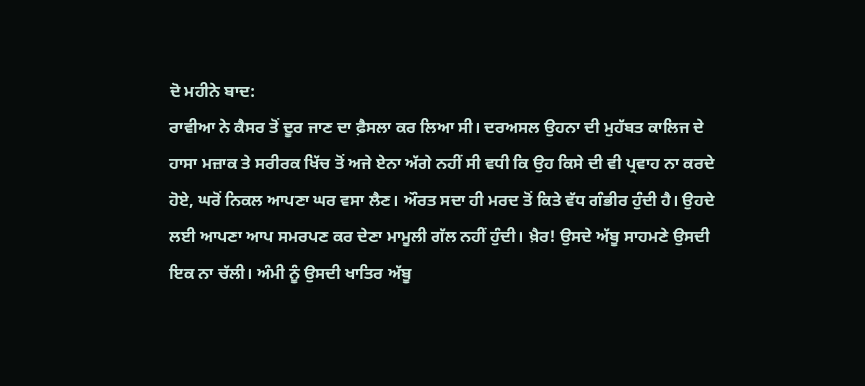ਦੋ ਮਹੀਨੇ ਬਾਦ:
ਰਾਵੀਆ ਨੇ ਕੈਸਰ ਤੋਂ ਦੂਰ ਜਾਣ ਦਾ ਫ਼ੈਸਲਾ ਕਰ ਲਿਆ ਸੀ। ਦਰਅਸਲ ਉਹਨਾ ਦੀ ਮੁਹੱਬਤ ਕਾਲਿਜ ਦੇ ਹਾਸਾ ਮਜ਼ਾਕ ਤੇ ਸਰੀਰਕ ਖਿੱਚ ਤੋਂ ਅਜੇ ਏਨਾ ਅੱਗੇ ਨਹੀਂ ਸੀ ਵਧੀ ਕਿ ਉਹ ਕਿਸੇ ਦੀ ਵੀ ਪ੍ਰਵਾਹ ਨਾ ਕਰਦੇ ਹੋਏ, ਘਰੋਂ ਨਿਕਲ ਆਪਣਾ ਘਰ ਵਸਾ ਲੈਣ। ਔਰਤ ਸਦਾ ਹੀ ਮਰਦ ਤੋਂ ਕਿਤੇ ਵੱਧ ਗੰਭੀਰ ਹੁੰਦੀ ਹੈ। ਉਹਦੇ ਲਈ ਆਪਣਾ ਆਪ ਸਮਰਪਣ ਕਰ ਦੇਣਾ ਮਾਮੂਲੀ ਗੱਲ ਨਹੀਂ ਹੁੰਦੀ। ਖ਼ੈਰ! ਉਸਦੇ ਅੱਬੂ ਸਾਹਮਣੇ ਉਸਦੀ ਇਕ ਨਾ ਚੱਲੀ। ਅੰਮੀ ਨੂੰ ਉਸਦੀ ਖਾਤਿਰ ਅੱਬੂ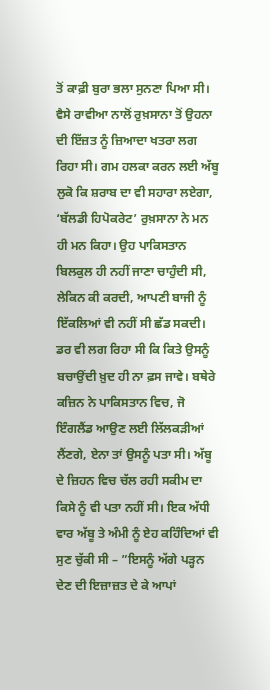ਤੋਂ ਕਾਫ਼ੀ ਬੁਰਾ ਭਲਾ ਸੁਨਣਾ ਪਿਆ ਸੀ। ਵੈਸੇ ਰਾਵੀਆ ਨਾਲੋਂ ਰੁਖ਼ਸਾਨਾ ਤੋਂ ਉਹਨਾ ਦੀ ਇੱਜ਼ਤ ਨੂੰ ਜ਼ਿਆਦਾ ਖਤਰਾ ਲਗ ਰਿਹਾ ਸੀ। ਗਮ ਹਲਕਾ ਕਰਨ ਲਈ ਅੱਬੂ ਲੁਕੋ ਕਿ ਸ਼ਰਾਬ ਦਾ ਵੀ ਸਹਾਰਾ ਲਏਗਾ, ‘ਬੱਲਡੀ ਹਿਪੋਕਰੇਟ’ ਰੁਖ਼ਸਾਨਾ ਨੇ ਮਨ ਹੀ ਮਨ ਕਿਹਾ। ਉਹ ਪਾਕਿਸਤਾਨ ਬਿਲਕੁਲ ਹੀ ਨਹੀਂ ਜਾਣਾ ਚਾਹੁੰਦੀ ਸੀ, ਲੇਕਿਨ ਕੀ ਕਰਦੀ, ਆਪਣੀ ਬਾਜੀ ਨੂੰ ਇੱਕਲਿਆਂ ਵੀ ਨਹੀਂ ਸੀ ਛੱਡ ਸਕਦੀ। ਡਰ ਵੀ ਲਗ ਰਿਹਾ ਸੀ ਕਿ ਕਿਤੇ ਉਸਨੂੰ ਬਚਾਉਂਦੀ ਖ਼ੁਦ ਹੀ ਨਾ ਫ਼ਸ ਜਾਵੇ। ਬਥੇਰੇ ਕਜ਼ਿਨ ਨੇ ਪਾਕਿਸਤਾਨ ਵਿਚ, ਜੋ ਇੰਗਲੈਂਡ ਆਉਣ ਲਈ ਲਿੱਲਕੜੀਆਂ ਲੈਂਣਗੇ, ਏਨਾ ਤਾਂ ਉਸਨੂੰ ਪਤਾ ਸੀ। ਅੱਬੂ ਦੇ ਜ਼ਿਹਨ ਵਿਚ ਚੱਲ ਰਹੀ ਸਕੀਮ ਦਾ ਕਿਸੇ ਨੂੰ ਵੀ ਪਤਾ ਨਹੀਂ ਸੀ। ਇਕ ਅੱਧੀ ਵਾਰ ਅੱਬੂ ਤੇ ਅੰਮੀ ਨੂੰ ਏਹ ਕਹਿੰਦਿਆਂ ਵੀ ਸੁਣ ਚੁੱਕੀ ਸੀ – ”ਇਸਨੂੰ ਅੱਗੇ ਪੜ੍ਹਨ ਦੇਣ ਦੀ ਇਜ਼ਾਜ਼ਤ ਦੇ ਕੇ ਆਪਾਂ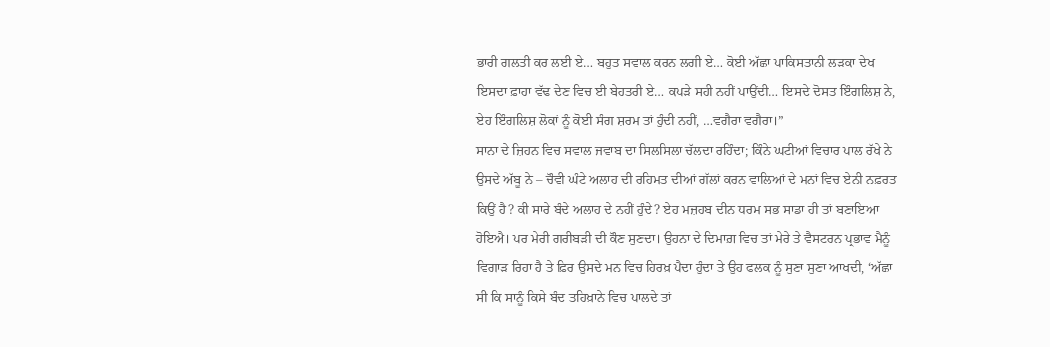ਭਾਰੀ ਗਲਤੀ ਕਰ ਲਈ ਏ… ਬਹੁਤ ਸਵਾਲ ਕਰਨ ਲਗੀ ਏ… ਕੋਈ ਅੱਛਾ ਪਾਕਿਸਤਾਨੀ ਲੜਕਾ ਦੇਖ ਇਸਦਾ ਫ਼ਾਹਾ ਵੱਢ ਦੇਣ ਵਿਚ ਈ ਬੇਹਤਰੀ ਏ… ਕਪੜੇ ਸਹੀ ਨਹੀਂ ਪਾਉਂਦੀ… ਇਸਦੇ ਦੋਸਤ ਇੰਗਲਿਸ਼ ਨੇ, ਏਹ ਇੰਗਲਿਸ਼ ਲੋਕਾਂ ਨੂੰ ਕੋਈ ਸੰਗ ਸ਼ਰਮ ਤਾਂ ਹੁੰਦੀ ਨਹੀਂ, …ਵਗੈਰਾ ਵਗੈਰਾ।”
ਸਾਨਾ ਦੇ ਜ਼ਿਹਨ ਵਿਚ ਸਵਾਲ ਜਵਾਬ ਦਾ ਸਿਲਸਿਲਾ ਚੱਲਦਾ ਰਹਿੰਦਾ; ਕਿੰਨੇ ਘਟੀਆਂ ਵਿਚਾਰ ਪਾਲ ਰੱਖੇ ਨੇ ਉਸਦੇ ਅੱਬੂ ਨੇ – ਚੌਵੀ ਘੰਟੇ ਅਲਾਹ ਦੀ ਰਹਿਮਤ ਦੀਆਂ ਗੱਲਾਂ ਕਰਨ ਵਾਲਿਆਂ ਦੇ ਮਨਾਂ ਵਿਚ ਏਨੀ ਨਫ਼ਰਤ ਕਿਉਂ ਹੈ? ਕੀ ਸਾਰੇ ਬੰਦੇ ਅਲਾਹ ਦੇ ਨਹੀਂ ਹੁੰਦੇ? ਏਹ ਮਜ਼ਹਬ ਦੀਨ ਧਰਮ ਸਭ ਸਾਡਾ ਹੀ ਤਾਂ ਬਣਾਇਆ ਹੋਇਐ। ਪਰ ਮੇਰੀ ਗਰੀਬੜੀ ਦੀ ਕੌਣ ਸੁਣਦਾ। ਉਹਨਾ ਦੇ ਦਿਮਾਗ਼ ਵਿਚ ਤਾਂ ਮੇਰੇ ਤੇ ਵੈਸਟਰਨ ਪ੍ਰਭਾਵ ਮੈਨੂੰ ਵਿਗਾੜ ਰਿਹਾ ਹੈ ਤੇ ਫ਼ਿਰ ਉਸਦੇ ਮਨ ਵਿਚ ਹਿਰਖ਼ ਪੈਦਾ ਹੁੰਦਾ ਤੇ ਉਹ ਫਲਕ ਨੂੰ ਸੁਣਾ ਸੁਣਾ ਆਖਦੀ, ‘ਅੱਛਾ ਸੀ ਕਿ ਸਾਨੂੰ ਕਿਸੇ ਬੰਦ ਤਹਿਖ਼ਾਨੇ ਵਿਚ ਪਾਲਦੇ ਤਾਂ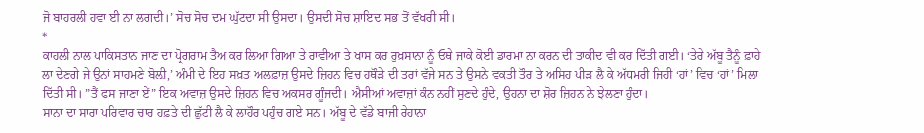ਜੋ ਬਾਹਰਲੀ ਹਵਾ ਈ ਨਾ ਲਗਦੀ।’ ਸੋਚ ਸੋਚ ਦਮ ਘੁੱਟਦਾ ਸੀ ਉਸਦਾ। ਉਸਦੀ ਸੋਚ ਸ਼ਾਇਦ ਸਭ ਤੋਂ ਵੱਖਰੀ ਸੀ।
*
ਕਾਹਲੀ ਨਾਲ ਪਾਕਿਸਤਾਨ ਜਾਣ ਦਾ ਪ੍ਰੋਗਰਾਮ ਤੈਅ ਕਰ ਲਿਆ ਗਿਆ ਤੇ ਰਾਵੀਆ ਤੇ ਖਾਸ ਕਰ ਰੁਖ਼ਸਾਨਾ ਨੂੰ ਓਥੇ ਜਾਕੇ ਕੋਈ ਡਾਰਮਾ ਨਾ ਕਰਨ ਦੀ ਤਾਕੀਦ ਵੀ ਕਰ ਦਿੱਤੀ ਗਈ। ‘ਤੇਰੇ ਅੱਬੂ ਤੈਨੂੰ ਫ਼ਾਹੇ ਲਾ ਦੇਣਗੇ ਜੇ ਉਨਾਂ ਸਾਹਮਣੇ ਬੋਲ਼ੀ,’ ਅੰਮੀ ਦੇ ਇਹ ਸਖ਼ਤ ਅਲਫ਼ਾਜ਼ ਉਸਦੇ ਜ਼ਿਹਨ ਵਿਚ ਹਥੌੜੇ ਦੀ ਤਰਾਂ ਵੱਜੇ ਸਨ ਤੇ ਉਸਨੇ ਵਕਤੀ ਤੌਰ ਤੇ ਅਸਿਹ ਪੀੜ ਲੈ ਕੇ ਅੱਧਮਰੀ ਜਿਹੀ ‘ਹਾਂ’ ਵਿਚ ‘ਹਾਂ’ ਮਿਲਾ ਦਿੱਤੀ ਸੀ। ”ਤੈਂ ਫਸ ਜਾਣਾ ਏਂ” ਇਕ ਅਵਾਜ਼ ਉਸਦੇ ਜ਼ਿਹਨ ਵਿਚ ਅਕਸਰ ਗੂੰਜਦੀ। ਐਸੀਆਂ ਅਵਾਜ਼ਾਂ ਕੰਨ ਨਹੀਂ ਸੁਣਦੇ ਹੁੰਦੇ, ਉਹਨਾ ਦਾ ਸ਼ੋਰ ਜ਼ਿਹਨ ਨੇ ਝੇਲਣਾ ਹੁੰਦਾ।
ਸਾਨਾ ਦਾ ਸਾਰਾ ਪਰਿਵਾਰ ਚਾਰ ਹਫ਼ਤੇ ਦੀ ਛੁੱਟੀ ਲੈ ਕੇ ਲਾਹੌਰ ਪਹੁੰਚ ਗਏ ਸਨ। ਅੱਬੂ ਦੇ ਵੱਡੇ ਬਾਜੀ ਰੇਹਾਨਾ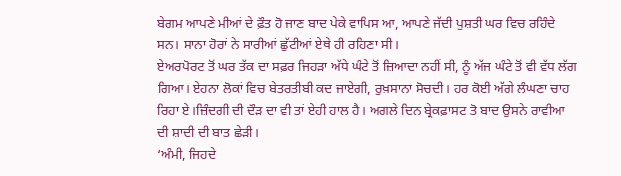ਬੇਗਮ ਆਪਣੇ ਮੀਆਂ ਦੇ ਫ਼ੌਤ ਹੋ ਜਾਣ ਬਾਦ ਪੇਕੇ ਵਾਪਿਸ ਆ, ਆਪਣੇ ਜੱਦੀ ਪੁਸ਼ਤੀ ਘਰ ਵਿਚ ਰਹਿੰਦੇ ਸਨ। ਸਾਨਾ ਹੋਰਾਂ ਨੇ ਸਾਰੀਆਂ ਛੁੱਟੀਆਂ ਏਥੇ ਹੀ ਰਹਿਣਾ ਸੀ।
ਏਅਰਪੋਰਟ ਤੋਂ ਘਰ ਤੱਕ ਦਾ ਸਫ਼ਰ ਜਿਹੜਾ ਅੱਧੇ ਘੰਟੇ ਤੋਂ ਜ਼ਿਆਦਾ ਨਹੀਂ ਸੀ, ਨੂੰ ਅੱਜ ਘੰਟੇ ਤੋਂ ਵੀ ਵੱਧ ਲੱਗ ਗਿਆ। ਏਹਨਾ ਲੋਕਾਂ ਵਿਚ ਬੇਤਰਤੀਬੀ ਕਦ ਜਾਏਗੀ, ਰੁਖ਼ਸਾਨਾ ਸੋਚਦੀ। ਹਰ ਕੋਈ ਅੱਗੇ ਲੰਘਣਾ ਚਾਹ ਰਿਹਾ ਏ।ਜ਼ਿੰਦਗੀ ਦੀ ਦੌੜ ਦਾ ਵੀ ਤਾਂ ਏਹੀ ਹਾਲ ਹੈ। ਅਗਲੇ ਦਿਨ ਬ੍ਰੇਕਫ਼ਾਸਟ ਤੋ ਬਾਦ ਉਸਨੇ ਰਾਵੀਆ ਦੀ ਸ਼ਾਦੀ ਦੀ ਬਾਤ ਛੇੜੀ।
‘ਅੰਮੀ, ਜਿਹਦੇ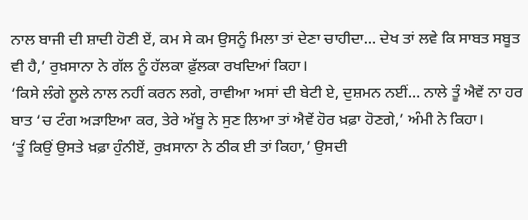ਨਾਲ ਬਾਜੀ ਦੀ ਸ਼ਾਦੀ ਹੋਣੀ ਏਂ, ਕਮ ਸੇ ਕਮ ਉਸਨੂੰ ਮਿਲਾ ਤਾਂ ਦੇਣਾ ਚਾਹੀਦਾ… ਦੇਖ ਤਾਂ ਲਵੇ ਕਿ ਸਾਬਤ ਸਬੂਤ ਵੀ ਹੈ,’ ਰੁਖ਼ਸਾਨਾ ਨੇ ਗੱਲ ਨੂੰ ਹੱਲਕਾ ਫ਼ੁੱਲਕਾ ਰਖਦਿਆਂ ਕਿਹਾ।
‘ਕਿਸੇ ਲੰਗੇ ਲੂਲੇ ਨਾਲ ਨਹੀਂ ਕਰਨ ਲਗੇ, ਰਾਵੀਆ ਅਸਾਂ ਦੀ ਬੇਟੀ ਏ, ਦੁਸ਼ਮਨ ਨਈਂ… ਨਾਲੇ ਤੂੰ ਐਵੇਂ ਨਾ ਹਰ ਬਾਤ ‘ਚ ਟੰਗ ਅੜਾਇਆ ਕਰ, ਤੇਰੇ ਅੱਬੂ ਨੇ ਸੁਣ ਲਿਆ ਤਾਂ ਐਵੇਂ ਹੋਰ ਖ਼ਫ਼ਾ ਹੋਣਗੇ,’ ਅੰਮੀ ਨੇ ਕਿਹਾ।
‘ਤੂੰ ਕਿਉਂ ਉਸਤੇ ਖ਼ਫ਼ਾ ਹੁੰਨੀਏਂ, ਰੁਖ਼ਸਾਨਾ ਨੇ ਠੀਕ ਈ ਤਾਂ ਕਿਹਾ,’ ਉਸਦੀ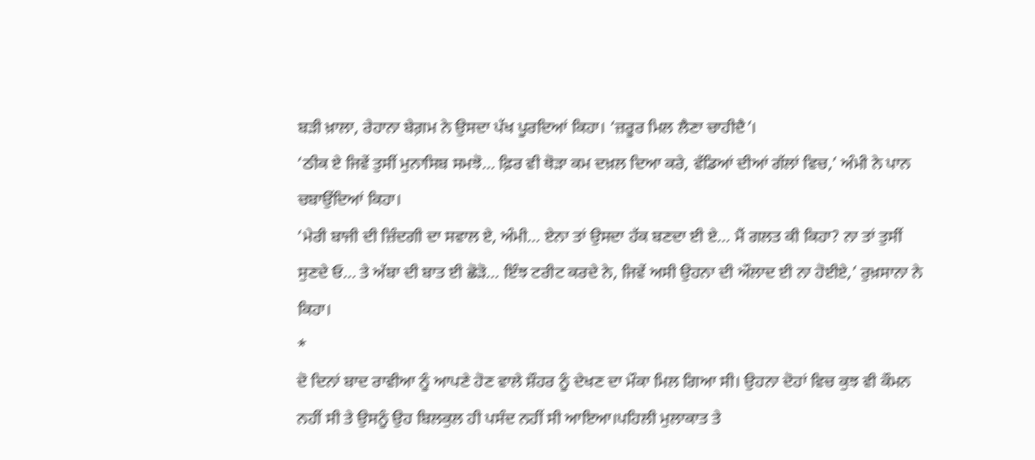ਬੜੀ ਖ਼ਾਲਾ, ਰੇਹਾਨਾ ਬੇਗ਼ਮ ਨੇ ਉਸਦਾ ਪੱਖ ਪੂਰਦਿਆਂ ਕਿਹਾ। ‘ਜ਼ਰੂਰ ਮਿਲ ਲੈਣਾ ਚਾਹੀਦੈ’।
‘ਠੀਕ ਏ ਜਿਵੇਂ ਤੁਸੀਂ ਮੁਨਾਸਿਬ ਸਮਝੋ… ਫ਼ਿਰ ਵੀ ਥੋੜਾ ਕਮ ਦਖ਼ਲ ਦਿਆ ਕਰੇ, ਵੱਡਿਆਂ ਦੀਆਂ ਗੱਲਾਂ ਵਿਚ,’ ਅੰਮੀ ਨੇ ਪਾਨ ਚਬਾਉਂਦਿਆਂ ਕਿਹਾ।
‘ਮੇਰੀ ਬਾਜੀ ਦੀ ਜ਼ਿੰਦਗੀ ਦਾ ਸਵਾਲ ਏ, ਅੰਮੀ… ਏਨਾ ਤਾਂ ਉਸਦਾ ਹੱਕ ਬਣਦਾ ਈ ਏ… ਮੈਂ ਗਲਤ ਕੀ ਕਿਹਾ? ਨਾ ਤਾਂ ਤੁਸੀਂ ਸੁਣਦੇ ਓ… ਤੇ ਅੱਬਾ ਦੀ ਬਾਤ ਈ ਛੋੜੋ… ਇੰਝ ਟਰੀਟ ਕਰਦੇ ਨੇ, ਜਿਵੇਂ ਅਸੀ ਉਹਨਾ ਦੀ ਔਲਾਦ ਈ ਨਾ ਹੋਈਏ,’ ਰੁਖ਼ਸਾਨਾ ਨੇ ਕਿਹਾ।
*
ਦੋ ਦਿਨਾਂ ਬਾਦ ਰਾਵੀਆ ਨੂੰ ਆਪਣੇ ਹੋਣ ਵਾਲੇ ਸ਼ੌਹਰ ਨੂੰ ਦੇਖਣ ਦਾ ਮੌਕਾ ਮਿਲ ਗਿਆ ਸੀ। ਉਹਨਾ ਦੋਹਾਂ ਵਿਚ ਕੁਝ ਵੀ ਕੌਮਨ ਨਹੀਂ ਸੀ ਤੇ ਉਸਨੂੰ ਉਹ ਬਿਲਕੁਲ ਹੀ ਪਸੰਦ ਨਹੀਂ ਸੀ ਆਇਆ।ਪਹਿਲੀ ਮੁਲਾਕਾਤ ਤੇ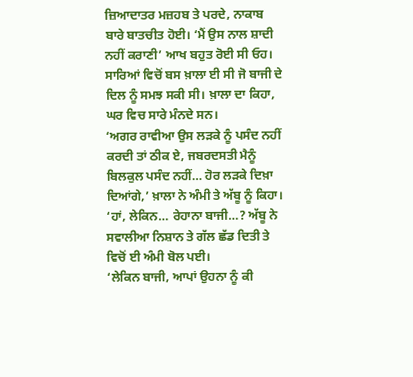ਜ਼ਿਆਦਾਤਰ ਮਜ਼ਹਬ ਤੇ ਪਰਦੇ, ਨਾਕਾਬ ਬਾਰੇ ਬਾਤਚੀਤ ਹੋਈ। ‘ਮੈਂ ਉਸ ਨਾਲ ਸ਼ਾਦੀ ਨਹੀਂ ਕਰਾਣੀ’ ਆਖ ਬਹੁਤ ਰੋਈ ਸੀ ਓਹ। ਸਾਰਿਆਂ ਵਿਚੋਂ ਬਸ ਖ਼ਾਲਾ ਈ ਸੀ ਜੋ ਬਾਜੀ ਦੇ ਦਿਲ ਨੂੰ ਸਮਝ ਸਕੀ ਸੀ। ਖ਼ਾਲਾ ਦਾ ਕਿਹਾ, ਘਰ ਵਿਚ ਸਾਰੇ ਮੰਨਦੇ ਸਨ।
‘ਅਗਰ ਰਾਵੀਆ ਉਸ ਲੜਕੇ ਨੂੰ ਪਸੰਦ ਨਹੀਂ ਕਰਦੀ ਤਾਂ ਠੀਕ ਏ, ਜਬਰਦਸਤੀ ਮੈਨੂੰ ਬਿਲਕੁਲ ਪਸੰਦ ਨਹੀਂ… ਹੋਰ ਲੜਕੇ ਦਿਖ਼ਾ ਦਿਆਂਗੇ,’ ਖ਼ਾਲਾ ਨੇ ਅੰਮੀ ਤੇ ਅੱਬੂ ਨੂੰ ਕਿਹਾ।
‘ਹਾਂ, ਲੇਕਿਨ… ਰੇਹਾਨਾ ਬਾਜੀ…? ਅੱਬੂ ਨੇ ਸਵਾਲੀਆ ਨਿਸ਼ਾਨ ਤੇ ਗੱਲ ਛੱਡ ਦਿਤੀ ਤੇ ਵਿਚੋਂ ਈ ਅੰਮੀ ਬੋਲ ਪਈ।
‘ਲੇਕਿਨ ਬਾਜੀ, ਆਪਾਂ ਉਹਨਾ ਨੂੰ ਕੀ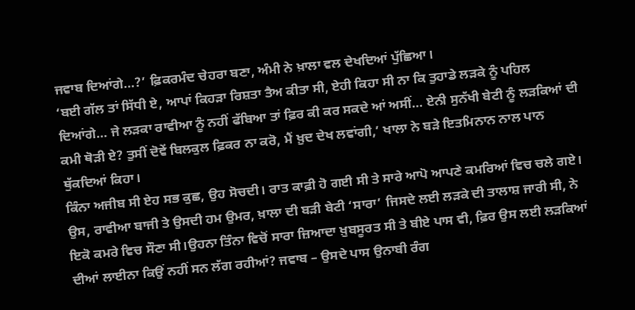ਜਵਾਬ ਦਿਆਂਗੇ…?’ ਫ਼ਿਕਰਮੰਦ ਚੇਹਰਾ ਬਣਾ, ਅੰਮੀ ਨੇ ਖ਼ਾਲਾ ਵਲ ਦੇਖਦਿਆਂ ਪੁੱਛਿਆ।
‘ਬਈ ਗੱਲ ਤਾਂ ਸਿੱਧੀ ਏ, ਆਪਾਂ ਕਿਹੜਾ ਰਿਸ਼ਤਾ ਤੈਅ ਕੀਤਾ ਸੀ, ਏਹੀ ਕਿਹਾ ਸੀ ਨਾ ਕਿ ਤੁਹਾਡੇ ਲੜਕੇ ਨੂੰ ਪਹਿਲ ਦਿਆਂਗੇ… ਜੇ ਲੜਕਾ ਰਾਵੀਆ ਨੂੰ ਨਹੀਂ ਫੱਬਿਆ ਤਾਂ ਫ਼ਿਰ ਕੀ ਕਰ ਸਕਦੇ ਆਂ ਅਸੀਂ… ਏਨੀ ਸੁਨੱਖੀ ਬੇਟੀ ਨੂੰ ਲੜਕਿਆਂ ਦੀ ਕਮੀ ਥੋੜੀ ਏ? ਤੁਸੀਂ ਦੋਵੇਂ ਬਿਲਕੁਲ ਫ਼ਿਕਰ ਨਾ ਕਰੋ, ਮੈਂ ਖ਼ੁਦ ਦੇਖ ਲਵਾਂਗੀ,’ ਖਾਲਾ ਨੇ ਬੜੇ ਇਤਮਿਨਾਨ ਨਾਲ ਪਾਨ ਥੁੱਕਦਿਆਂ ਕਿਹਾ।
ਕਿੰਨਾ ਅਜੀਬ ਸੀ ਏਹ ਸਭ ਕੁਛ, ਉਹ ਸੋਚਦੀ। ਰਾਤ ਕਾਫ਼ੀ ਹੋ ਗਈ ਸੀ ਤੇ ਸਾਰੇ ਆਪੋ ਆਪਣੇ ਕਮਰਿਆਂ ਵਿਚ ਚਲੇ ਗਏ। ਉਸ, ਰਾਵੀਆ ਬਾਜੀ ਤੇ ਉਸਦੀ ਹਮ ਉਮਰ, ਖ਼ਾਲਾ ਦੀ ਬੜੀ ਬੇਟੀ ‘ਸਾਰਾ’ ਜਿਸਦੇ ਲਈ ਲੜਕੇ ਦੀ ਤਾਲਾਸ਼ ਜਾਰੀ ਸੀ, ਨੇ ਇਕੋ ਕਮਰੇ ਵਿਚ ਸੌਣਾ ਸੀ।ਉਹਨਾ ਤਿੰਨਾ ਵਿਚੋਂ ਸਾਰਾ ਜ਼ਿਆਦਾ ਖ਼ੁਬਸੂਰਤ ਸੀ ਤੇ ਬੀਏ ਪਾਸ ਵੀ, ਫ਼ਿਰ ਉਸ ਲਈ ਲੜਕਿਆਂ ਦੀਆਂ ਲਾਈਨਾ ਕਿਉਂ ਨਹੀਂ ਸਨ ਲੱਗ ਰਹੀਆਂ? ਜਵਾਬ – ਉਸਦੇ ਪਾਸ ਉਨਾਬੀ ਰੰਗ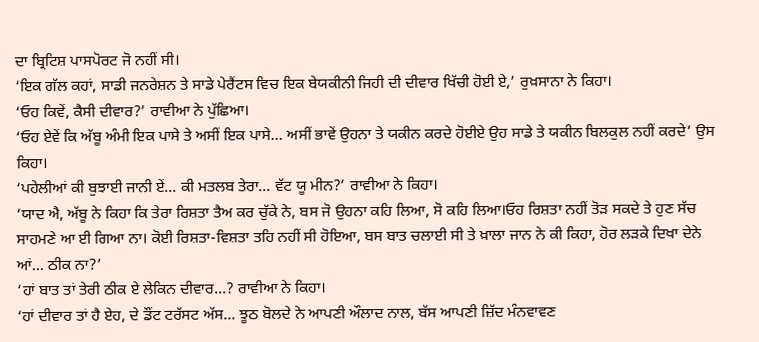ਦਾ ਬ੍ਰਿਟਿਸ਼ ਪਾਸਪੋਰਟ ਜੋ ਨਹੀਂ ਸੀ।
‘ਇਕ ਗੱਲ ਕਹਾਂ, ਸਾਡੀ ਜਨਰੇਸ਼ਨ ਤੇ ਸਾਡੇ ਪੇਰੈਂਟਸ ਵਿਚ ਇਕ ਬੇਯਕੀਨੀ ਜਿਹੀ ਦੀ ਦੀਵਾਰ ਖਿੱਚੀ ਹੋਈ ਏ,’ ਰੁਖ਼ਸਾਨਾ ਨੇ ਕਿਹਾ।
‘ਓਹ ਕਿਵੇਂ, ਕੈਸੀ ਦੀਵਾਰ?’ ਰਾਵੀਆ ਨੇ ਪੁੱਛਿਆ।
‘ਓਹ ਏਵੇਂ ਕਿ ਅੱਬੂ ਅੰਮੀ ਇਕ ਪਾਸੇ ਤੇ ਅਸੀਂ ਇਕ ਪਾਸੇ… ਅਸੀਂ ਭਾਵੇਂ ਉਹਨਾ ਤੇ ਯਕੀਨ ਕਰਦੇ ਹੋਈਏ ਉਹ ਸਾਡੇ ਤੇ ਯਕੀਨ ਬਿਲਕੁਲ ਨਹੀਂ ਕਰਦੇ’ ਉਸ ਕਿਹਾ।
‘ਪਹੇਲੀਆਂ ਕੀ ਬੁਝਾਈ ਜਾਨੀ ਏਂ… ਕੀ ਮਤਲਬ ਤੇਰਾ… ਵੱਟ ਯੂ ਮੀਨ?’ ਰਾਵੀਆ ਨੇ ਕਿਹਾ।
‘ਯਾਦ ਐ, ਅੱਬੂ ਨੇ ਕਿਹਾ ਕਿ ਤੇਰਾ ਰਿਸ਼ਤਾ ਤੈਅ ਕਰ ਚੁੱਕੇ ਨੇ, ਬਸ ਜੋ ਉਹਨਾ ਕਹਿ ਲਿਆ, ਸੋ ਕਹਿ ਲਿਆ।ਓਹ ਰਿਸ਼ਤਾ ਨਹੀਂ ਤੋੜ ਸਕਦੇ ਤੇ ਹੁਣ ਸੱਚ ਸਾਹਮਣੇ ਆ ਈ ਗਿਆ ਨਾ। ਕੋਈ ਰਿਸ਼ਤਾ-ਵਿਸ਼ਤਾ ਤਹਿ ਨਹੀਂ ਸੀ ਹੋਇਆ, ਬਸ ਬਾਤ ਚਲਾਈ ਸੀ ਤੇ ਖ਼ਾਲਾ ਜਾਨ ਨੇ ਕੀ ਕਿਹਾ, ਹੋਰ ਲੜਕੇ ਦਿਖਾ ਦੇਨੇ ਆਂ… ਠੀਕ ਨਾ?’
‘ਹਾਂ ਬਾਤ ਤਾਂ ਤੇਰੀ ਠੀਕ ਏ ਲੇਕਿਨ ਦੀਵਾਰ…? ਰਾਵੀਆ ਨੇ ਕਿਹਾ।
‘ਹਾਂ ਦੀਵਾਰ ਤਾਂ ਹੈ ਏਹ, ਦੇ ਡੌਂਟ ਟਰੱਸਟ ਅੱਸ… ਝੂਠ ਬੋਲਦੇ ਨੇ ਆਪਣੀ ਔਲਾਦ ਨਾਲ, ਬੱਸ ਆਪਣੀ ਜ਼ਿੱਦ ਮੰਨਵਾਵਣ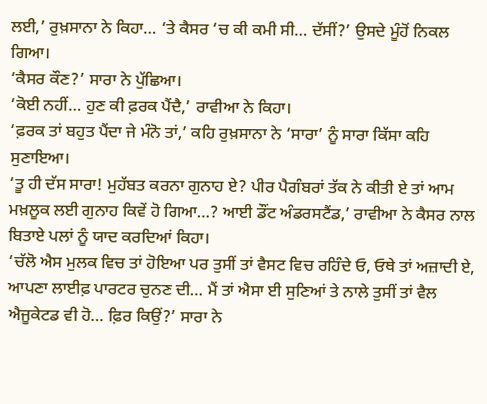ਲਈ,’ ਰੁਖ਼ਸਾਨਾ ਨੇ ਕਿਹਾ… ‘ਤੇ ਕੈਸਰ ‘ਚ ਕੀ ਕਮੀ ਸੀ… ਦੱਸੀਂ?’ ਉਸਦੇ ਮੂੰਹੋਂ ਨਿਕਲ ਗਿਆ।
‘ਕੈਸਰ ਕੌਣ?’ ਸਾਰਾ ਨੇ ਪੁੱਛਿਆ।
‘ਕੋਈ ਨਹੀਂ… ਹੁਣ ਕੀ ਫ਼ਰਕ ਪੈਂਦੈ,’ ਰਾਵੀਆ ਨੇ ਕਿਹਾ।
‘ਫ਼ਰਕ ਤਾਂ ਬਹੁਤ ਪੈਂਦਾ ਜੇ ਮੰਨੋ ਤਾਂ,’ ਕਹਿ ਰੁਖ਼ਸਾਨਾ ਨੇ ‘ਸਾਰਾ’ ਨੂੰ ਸਾਰਾ ਕਿੱਸਾ ਕਹਿ ਸੁਣਾਇਆ।
‘ਤੂ ਹੀ ਦੱਸ ਸਾਰਾ! ਮੁਹੱਬਤ ਕਰਨਾ ਗੁਨਾਹ ਏ? ਪੀਰ ਪੈਗੰਬਰਾਂ ਤੱਕ ਨੇ ਕੀਤੀ ਏ ਤਾਂ ਆਮ ਮਖ਼ਲੂਕ ਲਈ ਗੁਨਾਹ ਕਿਵੇਂ ਹੋ ਗਿਆ…? ਆਈ ਡੌਂਟ ਅੰਡਰਸਟੈਂਡ,’ ਰਾਵੀਆ ਨੇ ਕੈਸਰ ਨਾਲ ਬਿਤਾਏ ਪਲਾਂ ਨੂੰ ਯਾਦ ਕਰਦਿਆਂ ਕਿਹਾ।
‘ਚੱਲੋ ਐਸ ਮੁਲਕ ਵਿਚ ਤਾਂ ਹੋਇਆ ਪਰ ਤੁਸੀਂ ਤਾਂ ਵੈਸਟ ਵਿਚ ਰਹਿੰਦੇ ਓ, ਓਥੇ ਤਾਂ ਅਜ਼ਾਦੀ ਏ, ਆਪਣਾ ਲਾਈਫ਼ ਪਾਰਟਰ ਚੁਨਣ ਦੀ… ਮੈਂ ਤਾਂ ਐਸਾ ਈ ਸੁਣਿਆਂ ਤੇ ਨਾਲੇ ਤੁਸੀਂ ਤਾਂ ਵੈਲ ਐਜੂਕੇਟਡ ਵੀ ਹੋ… ਫ਼ਿਰ ਕਿਉਂ?’ ਸਾਰਾ ਨੇ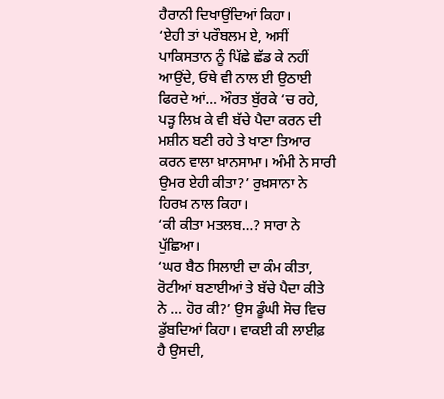ਹੈਰਾਨੀ ਦਿਖਾਉਂਦਿਆਂ ਕਿਹਾ।
‘ਏਹੀ ਤਾਂ ਪਰੌਬਲਮ ਏ, ਅਸੀਂ ਪਾਕਿਸਤਾਨ ਨੂੰ ਪਿੱਛੇ ਛੱਡ ਕੇ ਨਹੀਂ ਆਉਂਦੇ, ਓਥੇ ਵੀ ਨਾਲ ਈ ਉਠਾਈ ਫਿਰਦੇ ਆਂ… ਔਰਤ ਬੁੱਰਕੇ ‘ਚ ਰਹੇ, ਪੜ੍ਹ ਲਿਖ਼ ਕੇ ਵੀ ਬੱਚੇ ਪੈਦਾ ਕਰਨ ਦੀ ਮਸ਼ੀਨ ਬਣੀ ਰਹੇ ਤੇ ਖਾਣਾ ਤਿਆਰ ਕਰਨ ਵਾਲਾ ਖ਼ਾਨਸਾਮਾ। ਅੰਮੀ ਨੇ ਸਾਰੀ ਉਮਰ ਏਹੀ ਕੀਤਾ?’ ਰੁਖ਼ਸਾਨਾ ਨੇ ਹਿਰਖ਼ ਨਾਲ ਕਿਹਾ।
‘ਕੀ ਕੀਤਾ ਮਤਲਬ…? ਸਾਰਾ ਨੇ ਪੁੱਛਿਆ।
‘ਘਰ ਬੈਠ ਸਿਲਾਈ ਦਾ ਕੰਮ ਕੀਤਾ, ਰੋਟੀਆਂ ਬਣਾਈਆਂ ਤੇ ਬੱਚੇ ਪੈਦਾ ਕੀਤੇ ਨੇ … ਹੋਰ ਕੀ?’ ਉਸ ਡੂੰਘੀ ਸੋਚ ਵਿਚ ਡੁੱਬਦਿਆਂ ਕਿਹਾ। ਵਾਕਈ ਕੀ ਲਾਈਫ਼ ਹੈ ਉਸਦੀ,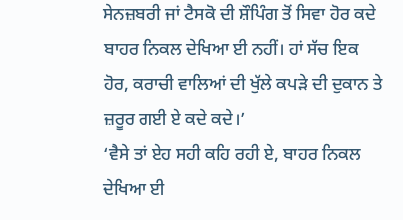ਸੇਨਜ਼ਬਰੀ ਜਾਂ ਟੈਸਕੋ ਦੀ ਸ਼ੌਪਿੰਗ ਤੋਂ ਸਿਵਾ ਹੋਰ ਕਦੇ ਬਾਹਰ ਨਿਕਲ ਦੇਖਿਆ ਈ ਨਹੀਂ। ਹਾਂ ਸੱਚ ਇਕ ਹੋਰ, ਕਰਾਚੀ ਵਾਲਿਆਂ ਦੀ ਖੁੱਲੇ ਕਪੜੇ ਦੀ ਦੁਕਾਨ ਤੇ ਜ਼ਰੂਰ ਗਈ ਏ ਕਦੇ ਕਦੇ।’
‘ਵੈਸੇ ਤਾਂ ਏਹ ਸਹੀ ਕਹਿ ਰਹੀ ਏ, ਬਾਹਰ ਨਿਕਲ ਦੇਖਿਆ ਈ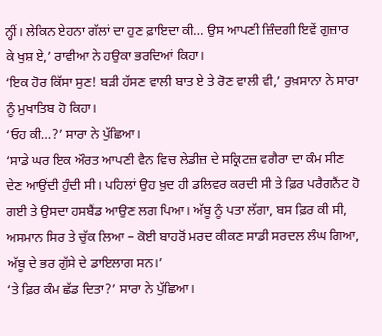ਨ੍ਹੀਂ। ਲੇਕਿਨ ਏਹਨਾ ਗੱਲਾਂ ਦਾ ਹੁਣ ਫ਼ਾਇਦਾ ਕੀ… ਉਸ ਆਪਣੀ ਜ਼ਿੰਦਗੀ ਇਵੇਂ ਗੁਜ਼ਾਰ ਕੇ ਖੁਸ਼ ਏ,’ ਰਾਵੀਆ ਨੇ ਹਉਕਾ ਭਰਦਿਆਂ ਕਿਹਾ।
‘ਇਕ ਹੋਰ ਕਿੱਸਾ ਸੁਣ! ਬੜੀ ਹੱਸਣ ਵਾਲੀ ਬਾਤ ਏ ਤੇ ਰੋਣ ਵਾਲੀ ਵੀ,’ ਰੁਖ਼ਸਾਨਾ ਨੇ ਸਾਰਾ ਨੂੰ ਮੁਖਾਤਿਬ ਹੋ ਕਿਹਾ।
‘ਓਹ ਕੀ…?’ ਸਾਰਾ ਨੇ ਪੁੱਛਿਆ।
‘ਸਾਡੇ ਘਰ ਇਕ ਔਰਤ ਆਪਣੀ ਵੈਨ ਵਿਚ ਲੇਡੀਜ਼ ਦੇ ਸਕ੍ਰਿਟਜ਼ ਵਗੈਰਾ ਦਾ ਕੰਮ ਸੀਣ ਦੇਣ ਆਉਂਦੀ ਹੁੰਦੀ ਸੀ। ਪਹਿਲਾਂ ਉਹ ਖ਼ੁਦ ਹੀ ਡਲਿਵਰ ਕਰਦੀ ਸੀ ਤੇ ਫ਼ਿਰ ਪਰੈਗਨੈਂਟ ਹੋ ਗਈ ਤੇ ਉਸਦਾ ਹਸਬੈਂਡ ਆਉਣ ਲਗ ਪਿਆ। ਅੱਬੂ ਨੂੰ ਪਤਾ ਲੱਗਾ, ਬਸ ਫ਼ਿਰ ਕੀ ਸੀ, ਅਸਮਾਨ ਸਿਰ ਤੇ ਚੁੱਕ ਲਿਆ – ਕੋਈ ਬਾਹਰੋਂ ਮਰਦ ਕੀਕਣ ਸਾਡੀ ਸਰਦਲ ਲੰਘ ਗਿਆ, ਅੱਬੂ ਦੇ ਭਰ ਗੁੱਸੇ ਦੇ ਡਾਇਲਾਗ ਸਨ।’
‘ਤੇ ਫ਼ਿਰ ਕੰਮ ਛੱਡ ਦਿਤਾ?’ ਸਾਰਾ ਨੇ ਪੁੱਛਿਆ।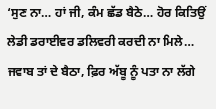‘ਸੁਣ ਨਾ… ਹਾਂ ਜੀ, ਕੰਮ ਛੱਡ ਬੈਠੇ… ਹੋਰ ਕਿਤਿਉਂ ਲੇਡੀ ਡਰਾਈਵਰ ਡਲਿਵਰੀ ਕਰਦੀ ਨਾ ਮਿਲੇ… ਜਵਾਬ ਤਾਂ ਦੇ ਬੈਠਾ, ਫ਼ਿਰ ਅੱਬੂ ਨੂੰ ਪਤਾ ਨਾ ਲੱਗੇ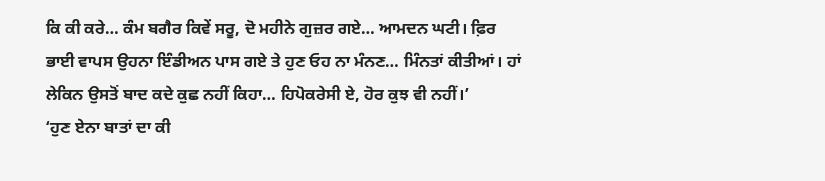ਕਿ ਕੀ ਕਰੇ… ਕੰਮ ਬਗੈਰ ਕਿਵੇਂ ਸਰੂ, ਦੋ ਮਹੀਨੇ ਗੁਜ਼ਰ ਗਏ… ਆਮਦਨ ਘਟੀ। ਫ਼ਿਰ ਭਾਈ ਵਾਪਸ ਉਹਨਾ ਇੰਡੀਅਨ ਪਾਸ ਗਏ ਤੇ ਹੁਣ ਓਹ ਨਾ ਮੰਨਣ… ਮਿੰਨਤਾਂ ਕੀਤੀਆਂ। ਹਾਂ ਲੇਕਿਨ ਉਸਤੋਂ ਬਾਦ ਕਦੇ ਕੁਛ ਨਹੀਂ ਕਿਹਾ… ਹਿਪੋਕਰੇਸੀ ਏ, ਹੋਰ ਕੁਝ ਵੀ ਨਹੀਂ।’
‘ਹੁਣ ਏਨਾ ਬਾਤਾਂ ਦਾ ਕੀ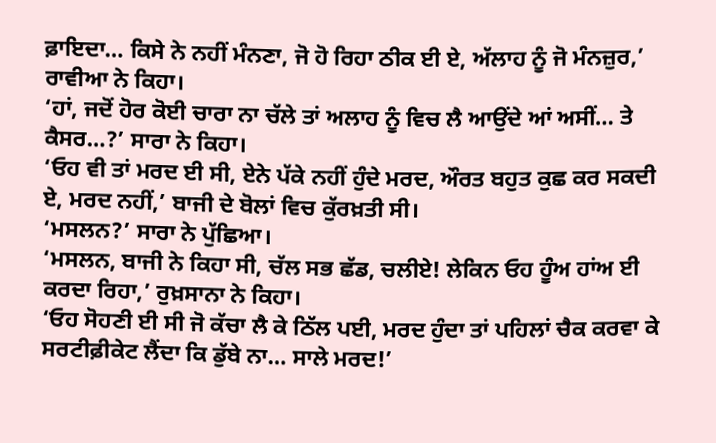ਫ਼ਾਇਦਾ… ਕਿਸੇ ਨੇ ਨਹੀਂ ਮੰਨਣਾ, ਜੋ ਹੋ ਰਿਹਾ ਠੀਕ ਈ ਏ, ਅੱਲਾਹ ਨੂੰ ਜੋ ਮੰਨਜ਼ੁਰ,’ ਰਾਵੀਆ ਨੇ ਕਿਹਾ।
‘ਹਾਂ, ਜਦੋਂ ਹੋਰ ਕੋਈ ਚਾਰਾ ਨਾ ਚੱਲੇ ਤਾਂ ਅਲਾਹ ਨੂੰ ਵਿਚ ਲੈ ਆਉਂਦੇ ਆਂ ਅਸੀਂ… ਤੇ ਕੈਸਰ…?’ ਸਾਰਾ ਨੇ ਕਿਹਾ।
‘ਓਹ ਵੀ ਤਾਂ ਮਰਦ ਈ ਸੀ, ਏਨੇ ਪੱਕੇ ਨਹੀਂ ਹੁੰਦੇ ਮਰਦ, ਔਰਤ ਬਹੁਤ ਕੁਛ ਕਰ ਸਕਦੀ ਏ, ਮਰਦ ਨਹੀਂ,’ ਬਾਜੀ ਦੇ ਬੋਲਾਂ ਵਿਚ ਕੁੱਰਖ਼ਤੀ ਸੀ।
‘ਮਸਲਨ?’ ਸਾਰਾ ਨੇ ਪੁੱਛਿਆ।
‘ਮਸਲਨ, ਬਾਜੀ ਨੇ ਕਿਹਾ ਸੀ, ਚੱਲ ਸਭ ਛੱਡ, ਚਲੀਏ! ਲੇਕਿਨ ਓਹ ਹੂੰਅ ਹਾਂਅ ਈ ਕਰਦਾ ਰਿਹਾ,’ ਰੁਖ਼ਸਾਨਾ ਨੇ ਕਿਹਾ।
‘ਓਹ ਸੋਹਣੀ ਈ ਸੀ ਜੋ ਕੱਚਾ ਲੈ ਕੇ ਠਿੱਲ ਪਈ, ਮਰਦ ਹੁੰਦਾ ਤਾਂ ਪਹਿਲਾਂ ਚੈਕ ਕਰਵਾ ਕੇ ਸਰਟੀਫ਼ੀਕੇਟ ਲੈਂਦਾ ਕਿ ਡੁੱਬੇ ਨਾ… ਸਾਲੇ ਮਰਦ!’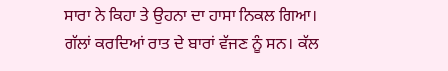ਸਾਰਾ ਨੇ ਕਿਹਾ ਤੇ ਉਹਨਾ ਦਾ ਹਾਸਾ ਨਿਕਲ ਗਿਆ।
ਗੱਲਾਂ ਕਰਦਿਆਂ ਰਾਤ ਦੇ ਬਾਰਾਂ ਵੱਜਣ ਨੂੰ ਸਨ। ਕੱਲ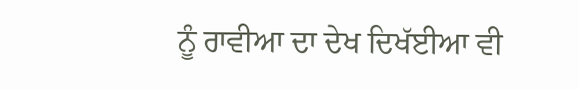ਨੂੰ ਰਾਵੀਆ ਦਾ ਦੇਖ ਦਿਖੱਈਆ ਵੀ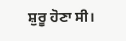ਸ਼ੁਰੂ ਹੋਣਾ ਸੀ।